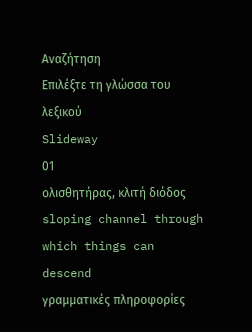Αναζήτηση
Επιλέξτε τη γλώσσα του λεξικού
Slideway
01
ολισθητήρας, κλιτή διόδος
sloping channel through which things can descend
γραμματικές πληροφορίες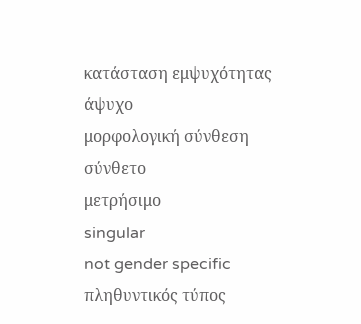κατάσταση εμψυχότητας
άψυχο
μορφολογική σύνθεση
σύνθετο
μετρήσιμο
singular
not gender specific
πληθυντικός τύπος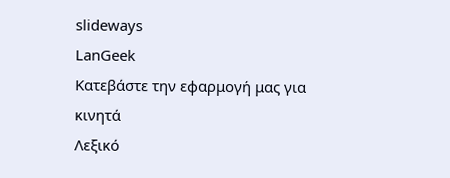slideways
LanGeek
Κατεβάστε την εφαρμογή μας για κινητά
Λεξικό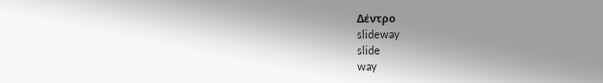Δέντρο
slideway
slide
way